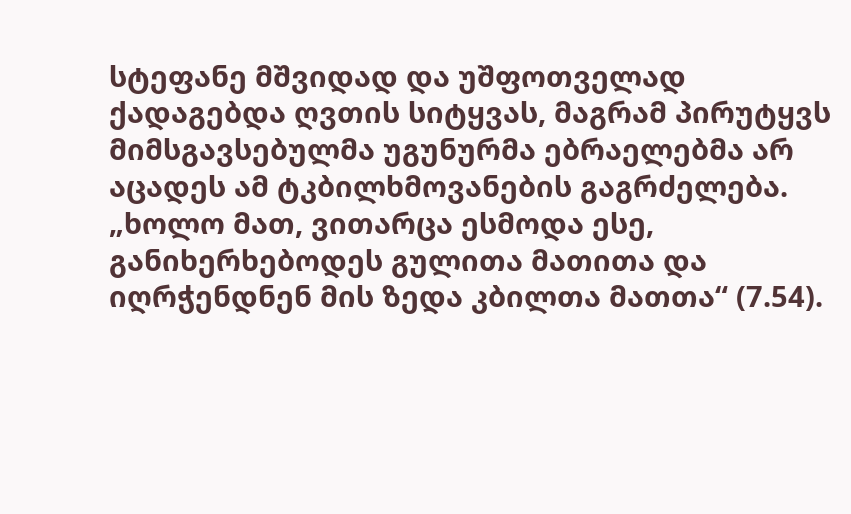სტეფანე მშვიდად და უშფოთველად ქადაგებდა ღვთის სიტყვას, მაგრამ პირუტყვს მიმსგავსებულმა უგუნურმა ებრაელებმა არ აცადეს ამ ტკბილხმოვანების გაგრძელება. „ხოლო მათ, ვითარცა ესმოდა ესე, განიხერხებოდეს გულითა მათითა და იღრჭენდნენ მის ზედა კბილთა მათთა“ (7.54).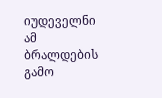იუდეველნი ამ ბრალდების გამო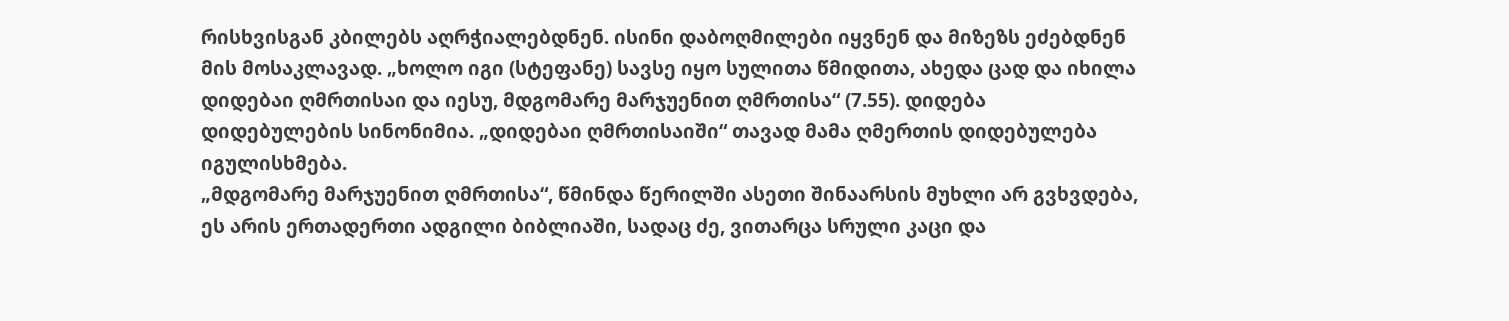რისხვისგან კბილებს აღრჭიალებდნენ. ისინი დაბოღმილები იყვნენ და მიზეზს ეძებდნენ მის მოსაკლავად. „ხოლო იგი (სტეფანე) სავსე იყო სულითა წმიდითა, ახედა ცად და იხილა დიდებაი ღმრთისაი და იესუ, მდგომარე მარჯუენით ღმრთისა“ (7.55). დიდება დიდებულების სინონიმია. „დიდებაი ღმრთისაიში“ თავად მამა ღმერთის დიდებულება იგულისხმება.
„მდგომარე მარჯუენით ღმრთისა“, წმინდა წერილში ასეთი შინაარსის მუხლი არ გვხვდება, ეს არის ერთადერთი ადგილი ბიბლიაში, სადაც ძე, ვითარცა სრული კაცი და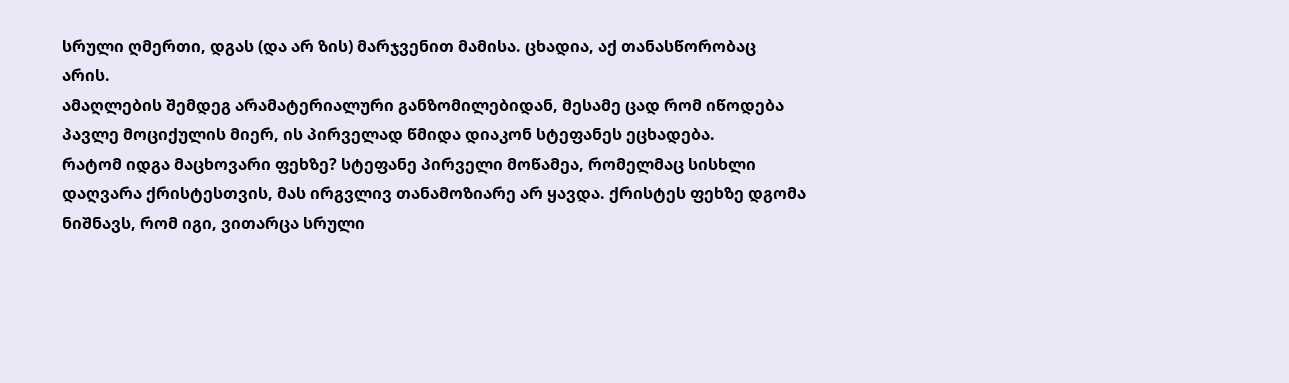სრული ღმერთი, დგას (და არ ზის) მარჯვენით მამისა. ცხადია, აქ თანასწორობაც არის.
ამაღლების შემდეგ არამატერიალური განზომილებიდან, მესამე ცად რომ იწოდება პავლე მოციქულის მიერ, ის პირველად წმიდა დიაკონ სტეფანეს ეცხადება.
რატომ იდგა მაცხოვარი ფეხზე? სტეფანე პირველი მოწამეა, რომელმაც სისხლი დაღვარა ქრისტესთვის, მას ირგვლივ თანამოზიარე არ ყავდა. ქრისტეს ფეხზე დგომა ნიშნავს, რომ იგი, ვითარცა სრული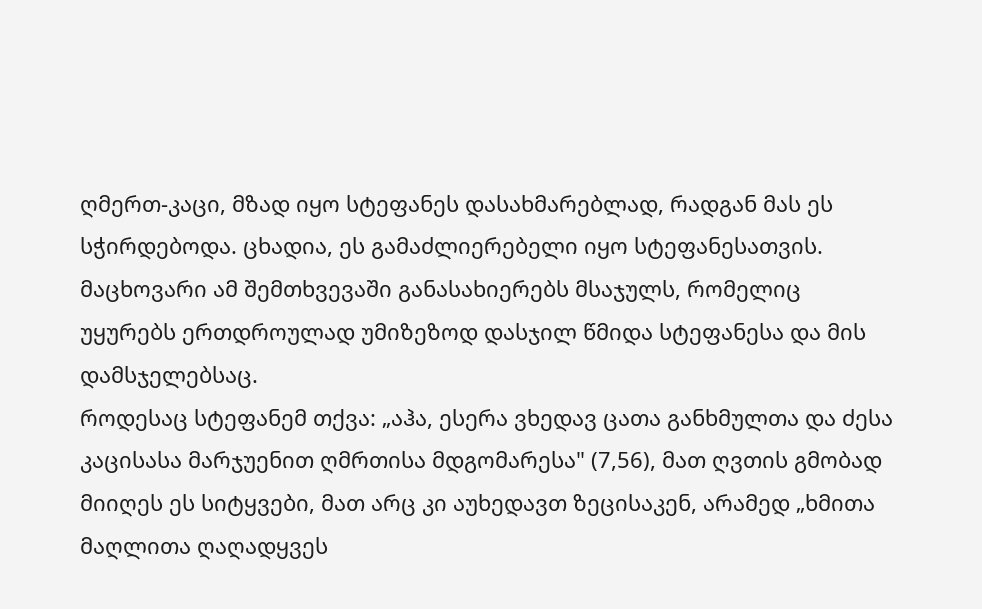ღმერთ-კაცი, მზად იყო სტეფანეს დასახმარებლად, რადგან მას ეს სჭირდებოდა. ცხადია, ეს გამაძლიერებელი იყო სტეფანესათვის. მაცხოვარი ამ შემთხვევაში განასახიერებს მსაჯულს, რომელიც უყურებს ერთდროულად უმიზეზოდ დასჯილ წმიდა სტეფანესა და მის დამსჯელებსაც.
როდესაც სტეფანემ თქვა: „აჰა, ესერა ვხედავ ცათა განხმულთა და ძესა კაცისასა მარჯუენით ღმრთისა მდგომარესა" (7,56), მათ ღვთის გმობად მიიღეს ეს სიტყვები, მათ არც კი აუხედავთ ზეცისაკენ, არამედ „ხმითა მაღლითა ღაღადყვეს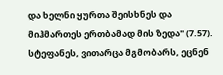და ხელნი ყურთა შეისხნეს და მიჰმართეს ერთბამად მის ზედა" (7.57). სტეფანეს, ვითარცა მგმობარს, ეცნენ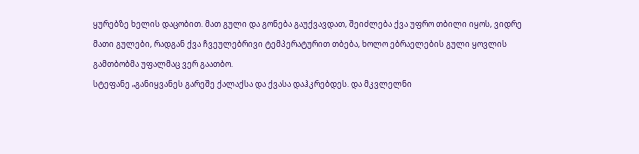ყურებზე ხელის დაცობით. მათ გული და გონება გაუქვავდათ, შეიძლება ქვა უფრო თბილი იყოს, ვიდრე მათი გულები, რადგან ქვა ჩვეულებრივი ტემპერატურით თბება, ხოლო ებრაელების გული ყოვლის გამთბობმა უფალმაც ვერ გაათბო.
სტეფანე „განიყვანეს გარეშე ქალაქსა და ქვასა დაჰკრებდეს. და მკვლელნი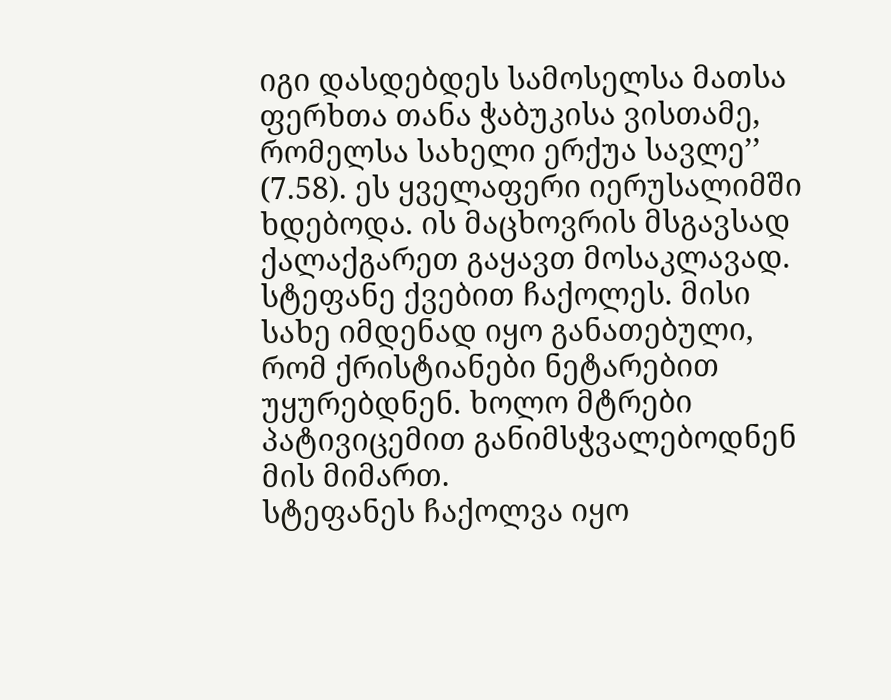იგი დასდებდეს სამოსელსა მათსა ფერხთა თანა ჭაბუკისა ვისთამე, რომელსა სახელი ერქუა სავლე’’ (7.58). ეს ყველაფერი იერუსალიმში ხდებოდა. ის მაცხოვრის მსგავსად ქალაქგარეთ გაყავთ მოსაკლავად. სტეფანე ქვებით ჩაქოლეს. მისი სახე იმდენად იყო განათებული, რომ ქრისტიანები ნეტარებით უყურებდნენ. ხოლო მტრები პატივიცემით განიმსჭვალებოდნენ მის მიმართ.
სტეფანეს ჩაქოლვა იყო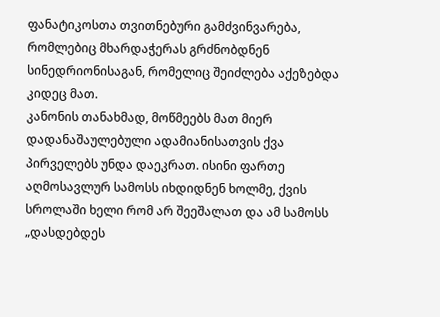ფანატიკოსთა თვითნებური გამძვინვარება, რომლებიც მხარდაჭერას გრძნობდნენ სინედრიონისაგან, რომელიც შეიძლება აქეზებდა კიდეც მათ.
კანონის თანახმად, მოწმეებს მათ მიერ დადანაშაულებული ადამიანისათვის ქვა პირველებს უნდა დაეკრათ. ისინი ფართე აღმოსავლურ სამოსს იხდიდნენ ხოლმე, ქვის სროლაში ხელი რომ არ შეეშალათ და ამ სამოსს „დასდებდეს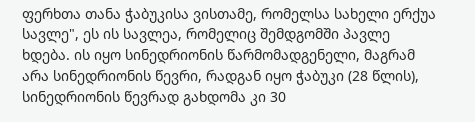ფერხთა თანა ჭაბუკისა ვისთამე, რომელსა სახელი ერქუა სავლე", ეს ის სავლეა, რომელიც შემდგომში პავლე ხდება. ის იყო სინედრიონის წარმომადგენელი, მაგრამ არა სინედრიონის წევრი, რადგან იყო ჭაბუკი (28 წლის), სინედრიონის წევრად გახდომა კი 30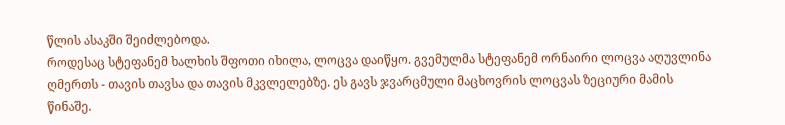წლის ასაკში შეიძლებოდა.
როდესაც სტეფანემ ხალხის შფოთი იხილა, ლოცვა დაიწყო. გვემულმა სტეფანემ ორნაირი ლოცვა აღუვლინა ღმერთს - თავის თავსა და თავის მკვლელებზე. ეს გავს ჯვარცმული მაცხოვრის ლოცვას ზეციური მამის წინაშე.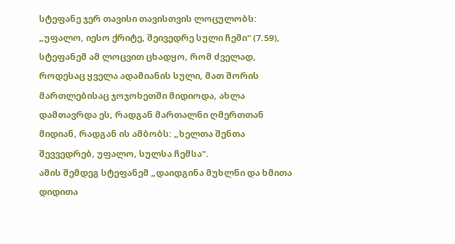სტეფანე ჯერ თავისი თავისთვის ლოცულობს: „უფალო, იესო ქრიტე, შეივედრე სული ჩემი" (7.59), სტეფანემ ამ ლოცვით ცხადყო, რომ ძველად, როდესაც ყველა ადამიანის სული, მათ შორის მართლებისაც ჯოჯოხეთში მიდიოდა, ახლა დამთავრდა ეს, რადგან მართალნი ღმერთთან მიდიან, რადგან ის ამბობს: „ხელთა შენთა შევვედრებ, უფალო, სულსა ჩემსა".
ამის შემდეგ სტეფანემ „დაიდგინა მუხლნი და ხმითა დიდითა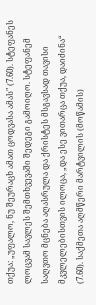თქუა: „უფალო, ნუ შეურაცხ ამათ ცოდვასა ამას" (7.60). სტეფანეს ლოცვამ სავლეს შემთხვევაში შედეგი გამოიღო. სტეფანემ საღვთო მცნება აღასრულა და ქრისტეს მსგავსად თავისი მკვლელებისთვის ილოცა, „და ესე ვითარცა თქუა, დაიძინა“ (7.60). საქმეთა აღმწერი მარტვილის (მოწამის)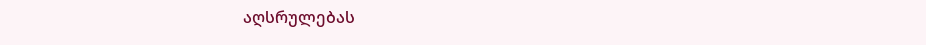აღსრულებას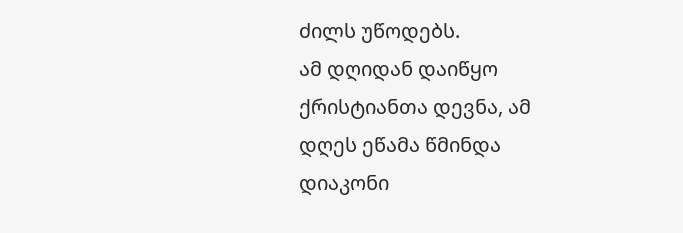ძილს უწოდებს.
ამ დღიდან დაიწყო ქრისტიანთა დევნა, ამ დღეს ეწამა წმინდა დიაკონი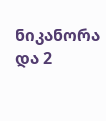ნიკანორა და 2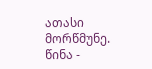ათასი მორწმუნე.
წინა -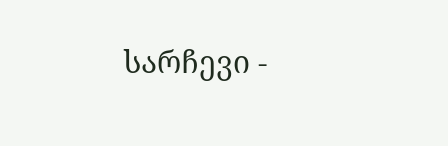სარჩევი -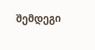შემდეგი